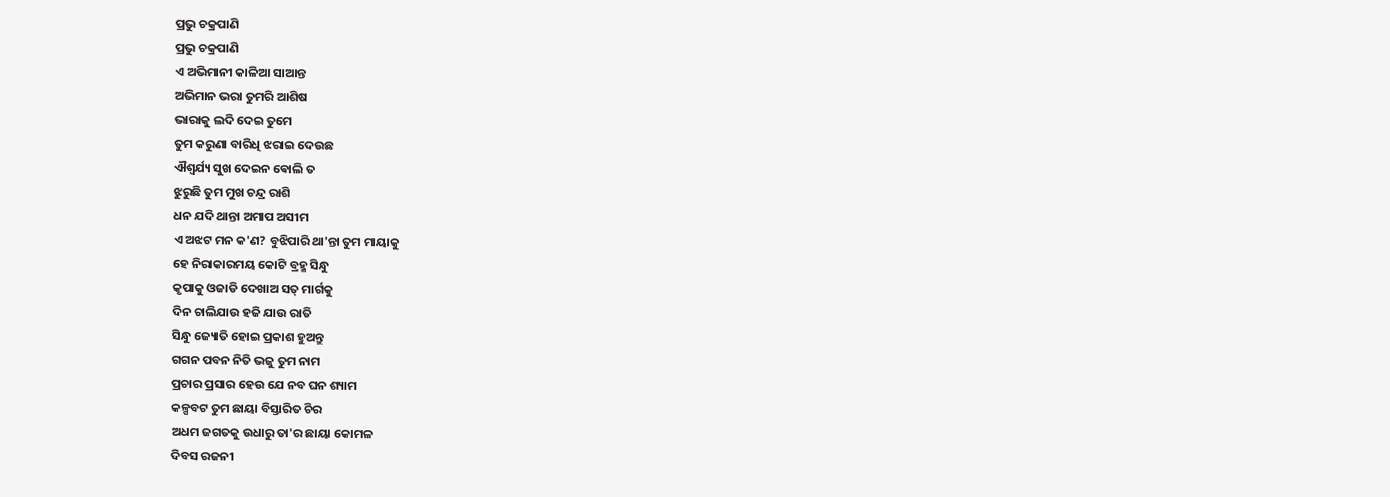ପ୍ରଭୁ ଚକ୍ରପାଣି
ପ୍ରଭୁ ଚକ୍ରପାଣି
ଏ ଅଭିମାନୀ କାଳିଆ ସାଆନ୍ତ
ଅଭିମାନ ଭରା ତୁମରି ଆଶିଷ
ଭାରାକୁ ଲଦି ଦେଇ ତୁମେ
ତୁମ କରୁଣା ବାରିଧି ଝରାଇ ଦେଉଛ
ଐଶ୍ୱର୍ଯ୍ୟ ସୁଖ ଦେଇନ ଵୋଲି ତ
ଝୁରୁଛି ତୁମ ମୁଖ ଚନ୍ଦ୍ର ରାଶି
ଧନ ଯଦି ଥାନ୍ତା ଅମାପ ଅସୀମ
ଏ ଅଝଟ ମନ କ'ଣ? ବୁଝିପାରି ଥା'ନ୍ତା ତୁମ ମାୟାକୁ
ହେ ନିରାକାରମୟ କୋଟି ବ୍ରହ୍ମ ସିନ୍ଧୁ
କୃପାକୁ ଓଜାଡି ଦେଖାଅ ସତ୍ ମାର୍ଗକୁ
ଦିନ ଚାଲିଯାଉ ହଜି ଯାଉ ରାତି
ସିନ୍ଧୁ ଜ୍ୟୋତି ହୋଇ ପ୍ରକାଶ ହୁଅନ୍ତୁ
ଗଗନ ପବନ ନିତି ଭଜୁ ତୁମ ନାମ
ପ୍ରଚାର ପ୍ରସାର ହେଉ ଯେ ନବ ଘନ ଶ୍ୟାମ
କଳ୍ପବଟ ତୁମ ଛାୟା ବିସ୍ତାରିତ ଚିର
ଅଧମ ଜଗତକୁ ଉଧାରୁ ତା'ର ଛାୟା କୋମଳ
ଦିବସ ରଜନୀ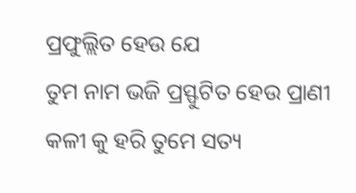ପ୍ରଫୁଲ୍ଲିତ ହେଉ ଯେ
ତୁମ ନାମ ଭଜି ପ୍ରସ୍ଫୁଟିତ ହେଉ ପ୍ରାଣୀ
କଳୀ କୁ ହରି ତୁମେ ସତ୍ୟ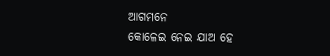ଆଗମନେ
କୋଳେଇ ନେଇ ଯାଅ ହେ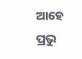ଆହେ ପ୍ରଭୁ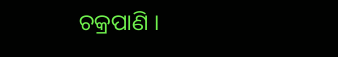ଚକ୍ରପାଣି ।